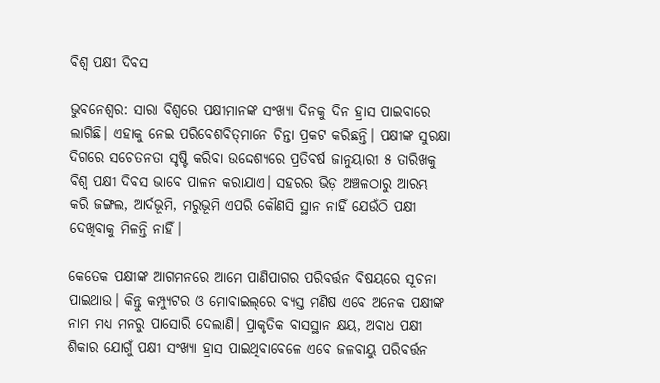ବିଶ୍ୱ ପକ୍ଷୀ ଦିବସ

ଭୁବନେଶ୍ଵର: ସାରା ବିଶ୍ବରେ ପକ୍ଷୀମାନଙ୍କ ସଂଖ୍ୟା ଦିନକୁ ଦିନ ହ୍ରାସ ପାଇବାରେ ଲାଗିଛି। ଏହାକୁ ନେଇ ପରିବେଶବିତ୍‌ମାନେ ଚିନ୍ତା ପ୍ରକଟ କରିଛନ୍ତି। ପକ୍ଷୀଙ୍କ ସୁରକ୍ଷା ଦିଗରେ ସଚେତନତା ସୃଷ୍ଟି କରିବା ଉଦ୍ଦେଶ୍ୟରେ ପ୍ରତିବର୍ଷ ଜାନୁୟାରୀ ୫ ତାରିଖକୁ ବିଶ୍ବ ପକ୍ଷୀ ଦିବସ ଭାବେ ପାଳନ କରାଯାଏ। ସହରର ଭିଡ଼ ଅଞ୍ଚଳଠାରୁ ଆରମ୍ଭ କରି ଜଙ୍ଗଲ, ଆର୍ଦଭୂମି, ମରୁଭୂମି ଏପରି କୌଣସି ସ୍ଥାନ ନାହିଁ ଯେଉଁଠି ପକ୍ଷୀ ଦେଖିବାକୁ ମିଳନ୍ତି ନାହିଁ।

କେତେକ ପକ୍ଷୀଙ୍କ ଆଗମନରେ ଆମେ ପାଣିପାଗର ପରିବର୍ତ୍ତନ ବିଷୟରେ ସୂଚନା ପାଇଥାଉ। କିନ୍ତୁ କମ୍ପ୍ୟୁଟର ଓ ମୋବାଇଲ୍‌ରେ ବ୍ୟସ୍ତ ମଣିଷ ଏବେ ଅନେକ ପକ୍ଷୀଙ୍କ ନାମ ମଧ୍ୟ ମନରୁ ପାସୋରି ଦେଲାଣି। ପ୍ରାକୃତିକ ବାସସ୍ଥାନ କ୍ଷୟ, ଅବାଧ ପକ୍ଷୀ ଶିକାର ଯୋଗୁଁ ପକ୍ଷୀ ସଂଖ୍ୟା ହ୍ରାସ ପାଇଥିବାବେଳେ ଏବେ ଜଳବାୟୁ ପରିବର୍ତ୍ତନ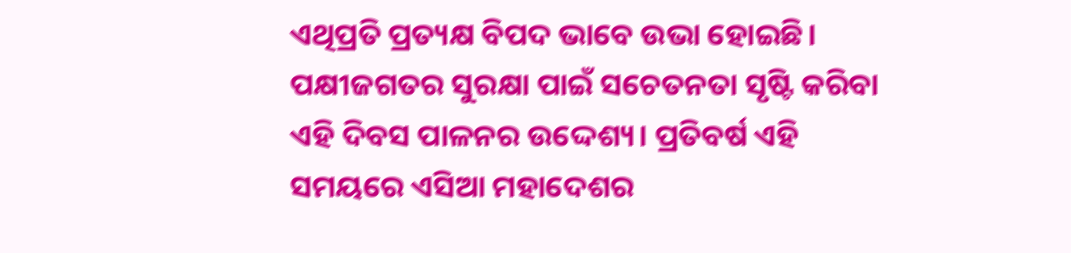ଏଥିପ୍ରତି ପ୍ରତ୍ୟକ୍ଷ ବିପଦ ଭାବେ ଉଭା ହୋଇଛି। ପକ୍ଷୀଜଗତର ସୁରକ୍ଷା ପାଇଁ ସଚେତନତା ସୃଷ୍ଟି କରିବା ଏହି ଦିବସ ପାଳନର ଉଦ୍ଦେଶ୍ୟ। ପ୍ରତିବର୍ଷ ଏହି ସମୟରେ ଏସିଆ ମହାଦେଶର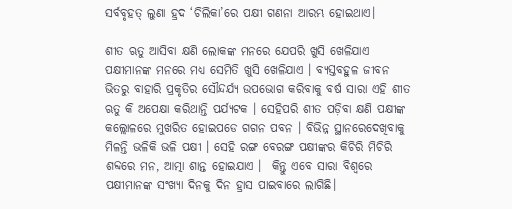ସର୍ବବୃହତ୍‌ ଲୁଣା ହ୍ରଦ ‘ଚିଲିକା’ରେ ପକ୍ଷୀ ଗଣନା ଆରମ୍ଭ ହୋଇଥାଏ।

ଶୀତ ଋତୁ ଆସିବା କ୍ଷଣି ଲୋକଙ୍କ ମନରେ ଯେପରି ଖୁସି ଖେଳିଯାଏ ପକ୍ଷୀମାନଙ୍କ ମନରେ ମଧ୍ୟ ସେମିତି ଖୁସି ଖେଳିଯାଏ । ବ୍ୟସ୍ତବହୁଳ ଜୀବନ ଭିତରୁ ବାହାରି ପ୍ରକୃତିର ସୌନ୍ଦର୍ଯ୍ୟ ଉପଭୋଗ କରିବାକୁ ବର୍ଷ ସାରା ଏହି ଶୀତ ଋତୁ କି ଅପେକ୍ଷା କରିଥାନ୍ତି ପର୍ଯ୍ୟଟକ । ସେହିପରି ଶୀତ ପଡ଼ିବା କ୍ଷଣି ପକ୍ଷୀଙ୍କ କଲ୍ଲୋଳରେ ମୁଖରିତ ହୋଇପଡେ ଗଗନ ପବନ । ବିଭିନ୍ନ ସ୍ଥାନରେଦେଖିବାକୁ ମିଳନ୍ତି ଭଳିକି ଭଳି ପକ୍ଷୀ । ସେହି ରଙ୍ଗ ବେରଙ୍ଗ ପକ୍ଷୀଙ୍କର କିଚିରି ମିଚିରି ଶବ୍ଦରେ ମନ, ଆତ୍ମା ଶାନ୍ତ ହୋଇଯାଏ ।  କିନ୍ତୁ ଏବେ ସାରା ବିଶ୍ବରେ ପକ୍ଷୀମାନଙ୍କ ସଂଖ୍ୟା ଦିନକୁ ଦିନ ହ୍ରାସ ପାଇବାରେ ଲାଗିଛି।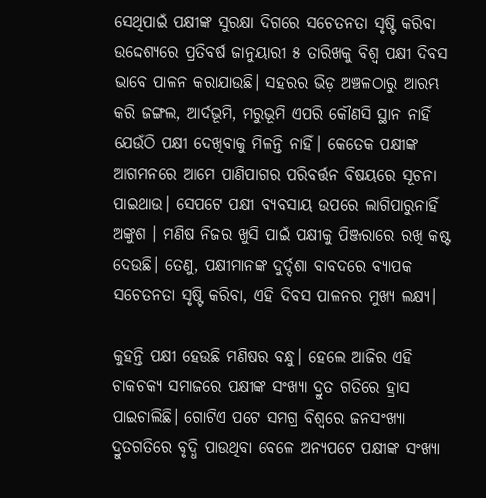ସେଥିପାଇଁ ପକ୍ଷୀଙ୍କ ସୁରକ୍ଷା ଦିଗରେ ସଚେତନତା ସୃଷ୍ଟି କରିବା ଉଦ୍ଦେଶ୍ୟରେ ପ୍ରତିବର୍ଷ ଜାନୁୟାରୀ ୫ ତାରିଖକୁ ବିଶ୍ବ ପକ୍ଷୀ ଦିବସ ଭାବେ ପାଳନ କରାଯାଉଛି। ସହରର ଭିଡ଼ ଅଞ୍ଚଳଠାରୁ ଆରମ୍ଭ କରି ଜଙ୍ଗଲ, ଆର୍ଦଭୂମି, ମରୁଭୂମି ଏପରି କୌଣସି ସ୍ଥାନ ନାହିଁ ଯେଉଁଠି ପକ୍ଷୀ ଦେଖିବାକୁ ମିଳନ୍ତି ନାହିଁ। କେତେକ ପକ୍ଷୀଙ୍କ ଆଗମନରେ ଆମେ ପାଣିପାଗର ପରିବର୍ତ୍ତନ ବିଷୟରେ ସୂଚନା ପାଇଥାଉ। ସେପଟେ ପକ୍ଷୀ ବ୍ୟବସାୟ ଉପରେ ଲାଗିପାରୁନାହିଁ ଅଙ୍କୁଶ । ମଣିଷ ନିଜର ଖୁସି ପାଇଁ ପକ୍ଷୀକୁ ପିଞ୍ଜରାରେ ରଖି କଷ୍ଟ ଦେଉଛି। ତେଣୁ, ପକ୍ଷୀମାନଙ୍କ ଦୁର୍ଦ୍ଦଶା ବାବଦରେ ବ୍ୟାପକ ସଚେତନତା ସୃଷ୍ଟି କରିବା, ଏହି ଦିବସ ପାଳନର ମୁଖ୍ୟ ଲକ୍ଷ୍ୟ।

କୁହନ୍ତି ପକ୍ଷୀ ହେଉଛି ମଣିଷର ବନ୍ଧୁ। ହେଲେ ଆଜିର ଏହି ଚାକଚକ୍ୟ ସମାଜରେ ପକ୍ଷୀଙ୍କ ସଂଖ୍ୟା ଦ୍ରୁତ ଗତିରେ ହ୍ରାସ ପାଇଚାଲିଛି। ଗୋଟିଏ ପଟେ ସମଗ୍ର ବିଶ୍ୱରେ ଜନସଂଖ୍ୟା ଦ୍ରୁତଗତିରେ ବୃଦ୍ଧି ପାଉଥିବା ବେଳେ ଅନ୍ୟପଟେ ପକ୍ଷୀଙ୍କ ସଂଖ୍ୟା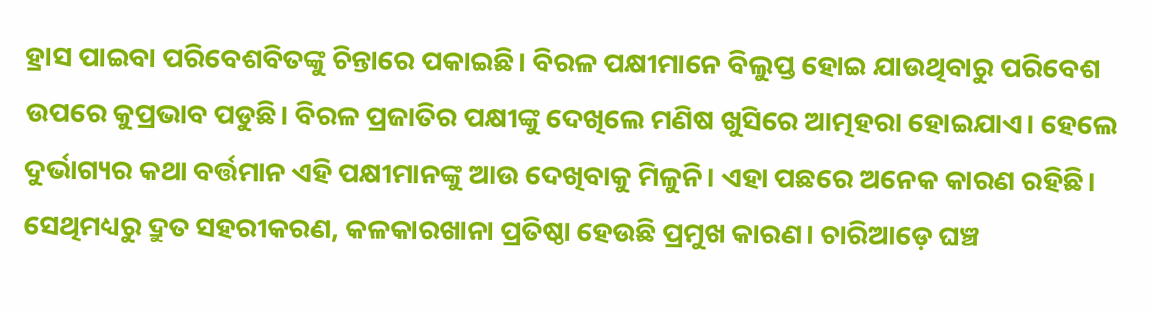ହ୍ରାସ ପାଇବା ପରିବେଶବିତଙ୍କୁ ଚିନ୍ତାରେ ପକାଇଛି। ବିରଳ ପକ୍ଷୀମାନେ ବିଲୁପ୍ତ ହୋଇ ଯାଉଥିବାରୁ ପରିବେଶ ଉପରେ କୁପ୍ରଭାବ ପଡୁଛି। ବିରଳ ପ୍ରଜାତିର ପକ୍ଷୀଙ୍କୁ ଦେଖିଲେ ମଣିଷ ଖୁସିରେ ଆତ୍ମହରା ହୋଇଯାଏ। ହେଲେ ଦୁର୍ଭାଗ୍ୟର କଥା ବର୍ତ୍ତମାନ ଏହି ପକ୍ଷୀମାନଙ୍କୁ ଆଉ ଦେଖିବାକୁ ମିଳୁନି। ଏହା ପଛରେ ଅନେକ କାରଣ ରହିଛି। ସେଥିମଧ୍ୟରୁ ଦ୍ରୁତ ସହରୀକରଣ, କଳକାରଖାନା ପ୍ରତିଷ୍ଠା ହେଉଛି ପ୍ରମୁଖ କାରଣ। ଚାରିଆଡ଼େ ଘଞ୍ଚ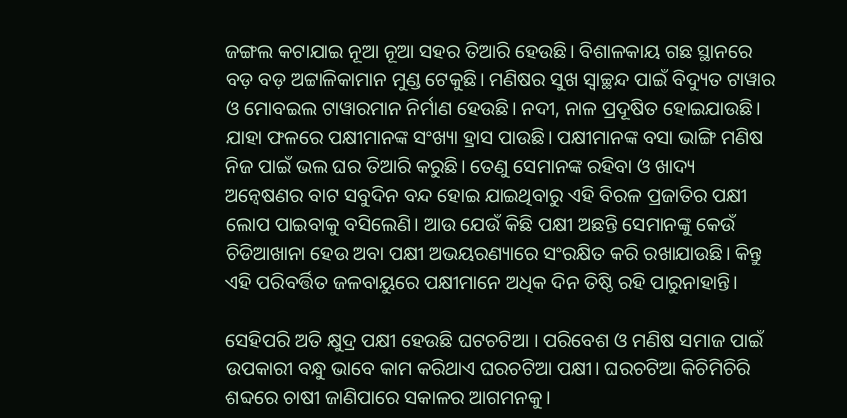ଜଙ୍ଗଲ କଟାଯାଇ ନୂଆ ନୂଆ ସହର ତିଆରି ହେଉଛି। ବିଶାଳକାୟ ଗଛ ସ୍ଥାନରେ ବଡ଼ ବଡ଼ ଅଟ୍ଟାଳିକାମାନ ମୁଣ୍ଡ ଟେକୁଛି। ମଣିଷର ସୁଖ ସ୍ୱାଚ୍ଛନ୍ଦ ପାଇଁ ବିଦ୍ୟୁତ ଟାୱାର ଓ ମୋବଇଲ ଟାୱାରମାନ ନିର୍ମାଣ ହେଉଛି। ନଦୀ, ନାଳ ପ୍ରଦୂଷିତ ହୋଇଯାଉଛି। ଯାହା ଫଳରେ ପକ୍ଷୀମାନଙ୍କ ସଂଖ୍ୟା ହ୍ରାସ ପାଉଛି। ପକ୍ଷୀମାନଙ୍କ ବସା ଭାଙ୍ଗି ମଣିଷ ନିଜ ପାଇଁ ଭଲ ଘର ତିଆରି କରୁଛି। ତେଣୁ ସେମାନଙ୍କ ରହିବା ଓ ଖାଦ୍ୟ ଅନ୍ୱେଷଣର ବାଟ ସବୁଦିନ ବନ୍ଦ ହୋଇ ଯାଇଥିବାରୁ ଏହି ବିରଳ ପ୍ରଜାତିର ପକ୍ଷୀ ଲୋପ ପାଇବାକୁ ବସିଲେଣି। ଆଉ ଯେଉଁ କିଛି ପକ୍ଷୀ ଅଛନ୍ତି ସେମାନଙ୍କୁ କେଉଁ ଚିଡିଆଖାନା ହେଉ ଅବା ପକ୍ଷୀ ଅଭୟରଣ୍ୟାରେ ସଂରକ୍ଷିତ କରି ରଖାଯାଉଛି। କିନ୍ତୁ ଏହି ପରିବର୍ତ୍ତିତ ଜଳବାୟୁରେ ପକ୍ଷୀମାନେ ଅଧିକ ଦିନ ତିଷ୍ଠି ରହି ପାରୁନାହାନ୍ତି।

ସେହିପରି ଅତି କ୍ଷୁଦ୍ର ପକ୍ଷୀ ହେଉଛି ଘଟଚଟିଆ । ପରିବେଶ ଓ ମଣିଷ ସମାଜ ପାଇଁ ଉପକାରୀ ବନ୍ଧୁ ଭାବେ କାମ କରିଥାଏ ଘରଚଟିଆ ପକ୍ଷୀ। ଘରଚଟିଆ କିଚିମିଚିରି ଶବ୍ଦରେ ଚାଷୀ ଜାଣିପାରେ ସକାଳର ଆଗମନକୁ।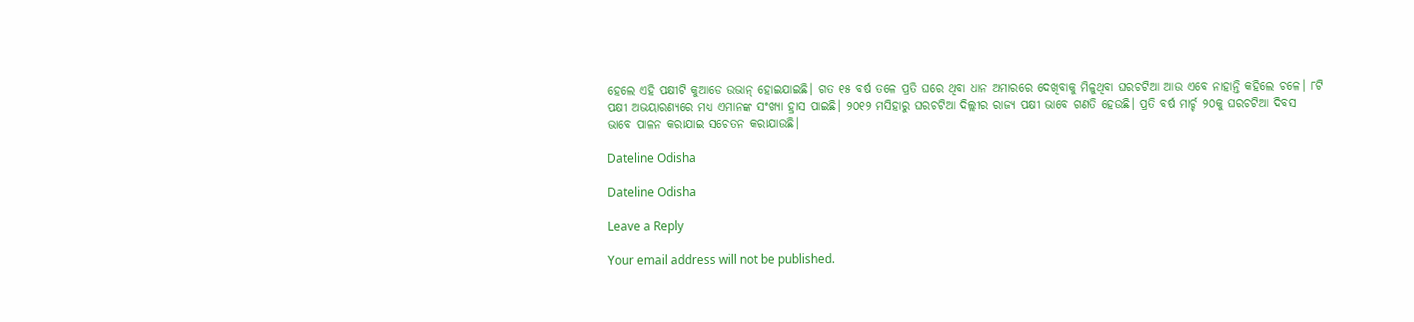ହେଲେ ଏହି ପକ୍ଷୀଟି କୁଆଡେ ଉଭାନ୍‍ ହୋଇଯାଇଛି। ଗତ ୧୫ ବର୍ଷ ତଳେ ପ୍ରତି ଘରେ ଥିବା ଧାନ ଅମାରରେ ଦେଖିବାକୁ ମିଳୁଥିବା ଘରଚଟିଆ ଆଉ ଏବେ ନାହାନ୍ତି କହିଲେ ଚଳେ। ୮ଟି ପକ୍ଷୀ ଅଭୟାରଣ୍ୟରେ ମଧ୍ୟ ଏମାନଙ୍କ ସଂଖ୍ୟା ହ୍ରାସ ପାଇଛି। ୨୦୧୨ ମସିହାରୁ ଘରଚଟିଆ ଦିଲ୍ଲୀର ରାଜ୍ୟ ପକ୍ଷୀ ଭାବେ ଗଣତି ହେଉଛି। ପ୍ରତି ବର୍ଷ ମାର୍ଚ୍ଚ ୨୦କୁ ଘରଚଟିଆ ଦିବସ ଭାବେ ପାଳନ କରାଯାଇ ସଚେତନ କରାଯାଉଛି।

Dateline Odisha

Dateline Odisha

Leave a Reply

Your email address will not be published.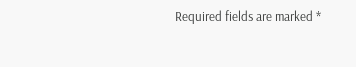Required fields are marked *